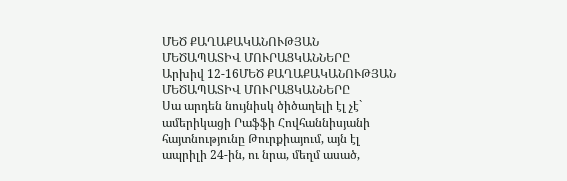ՄԵԾ ՔԱՂԱՔԱԿԱՆՈՒԹՅԱՆ ՄԵԾԱՊԱՏԻՎ ՄՈՒՐԱՑԿԱՆՆԵՐԸ
Արխիվ 12-16ՄԵԾ ՔԱՂԱՔԱԿԱՆՈՒԹՅԱՆ ՄԵԾԱՊԱՏԻՎ ՄՈՒՐԱՑԿԱՆՆԵՐԸ
Սա արդեն նույնիսկ ծիծաղելի էլ չէ` ամերիկացի Րաֆֆի Հովհաննիսյանի հայտնությունը Թուրքիայում, այն էլ ապրիլի 24-ին, ու նրա, մեղմ ասած,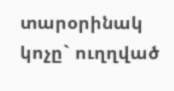տարօրինակ կոչը` ուղղված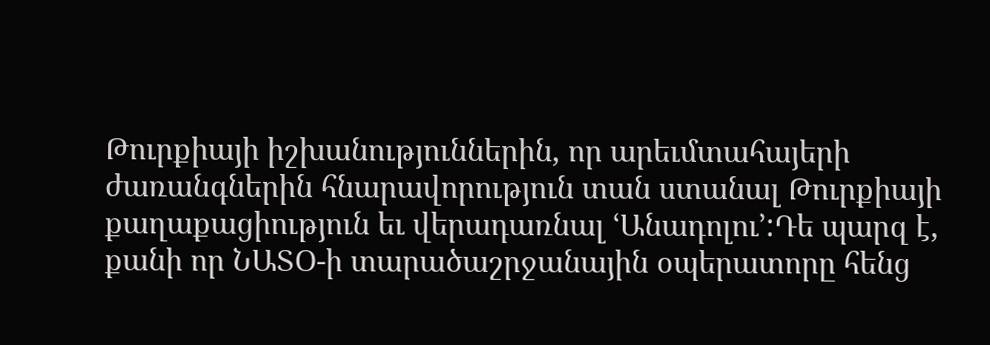Թուրքիայի իշխանություններին, որ արեւմտահայերի ժառանգներին հնարավորություն տան ստանալ Թուրքիայի քաղաքացիություն եւ վերադառնալ ՙԱնադոլու՚:Դե պարզ է, քանի որ ՆԱՏՕ-ի տարածաշրջանային օպերատորը հենց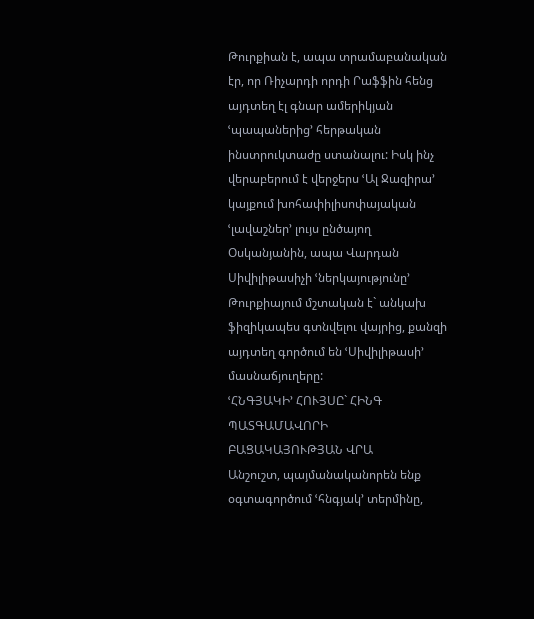Թուրքիան է, ապա տրամաբանական էր, որ Ռիչարդի որդի Րաֆֆին հենց այդտեղ էլ գնար ամերիկյան ՙպապաներից՚ հերթական ինստրուկտաժը ստանալու: Իսկ ինչ վերաբերում է վերջերս ՙԱլ Ջազիրա՚ կայքում խոհափիլիսոփայական ՙլավաշներ՚ լույս ընծայող Օսկանյանին, ապա Վարդան Սիվիլիթասիչի ՙներկայությունը՚ Թուրքիայում մշտական է` անկախ ֆիզիկապես գտնվելու վայրից, քանզի այդտեղ գործում են ՙՍիվիլիթասի՚ մասնաճյուղերը:
ՙՀՆԳՅԱԿԻ՚ ՀՈՒՅՍԸ` ՀԻՆԳ ՊԱՏԳԱՄԱՎՈՐԻ
ԲԱՑԱԿԱՅՈՒԹՅԱՆ ՎՐԱ
Անշուշտ, պայմանականորեն ենք օգտագործում ՙհնգյակ՚ տերմինը,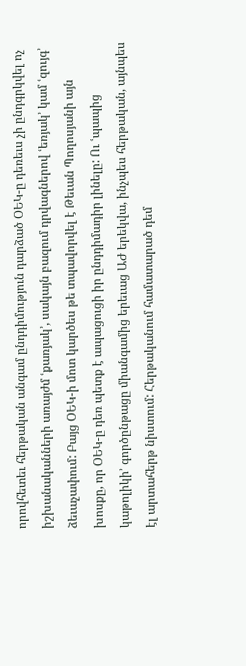որովհետեւ հերթական անգամ ընդդիմություն դարձած ՕԵԿ-ը դեռեւս չի ընդգրկվել ոչ իշխանականների առայժմ ՙքառյակ՚, սակայն բազում դրվագներով ՙեռյակ՚ կամ ՙզույգ՚ ձեւաչափում: Բայց ՕԵԿ-ի մոտ կարծես թե տպավորվել է Թեւան Պողոսյանի այն խոսքը, որ ՕԵԿ-ը դեռ պետք է ապացուցի իր ընդդիմադիր լինելը: Ու ՙպապից կաթոլիկի՚ գործընթացը միանգամից երեւաց ԱԺ երեկվա, ինչպես հերթական, այնպես էլ արտահերթ նիստում: Հերթականում համատարած դեմ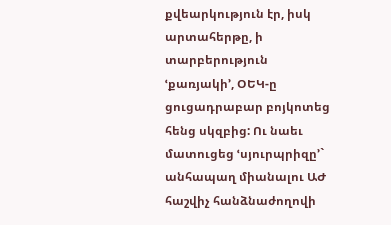քվեարկություն էր, իսկ արտահերթը, ի տարբերություն ՙքառյակի՚, ՕԵԿ-ը ցուցադրաբար բոյկոտեց հենց սկզբից: Ու նաեւ մատուցեց ՙսյուրպրիզը՚` անհապաղ միանալու ԱԺ հաշվիչ հանձնաժողովի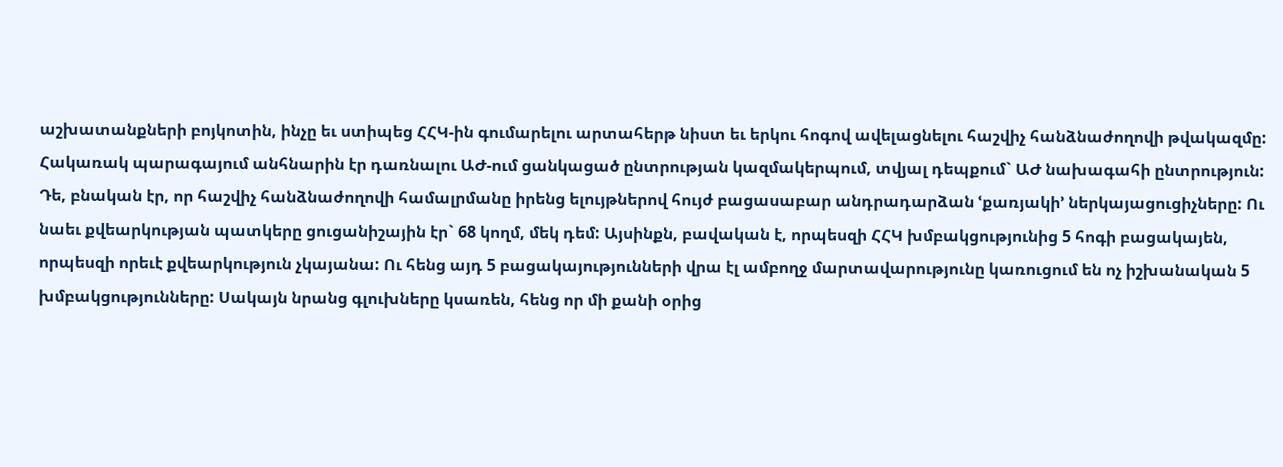աշխատանքների բոյկոտին, ինչը եւ ստիպեց ՀՀԿ-ին գումարելու արտահերթ նիստ եւ երկու հոգով ավելացնելու հաշվիչ հանձնաժողովի թվակազմը:
Հակառակ պարագայում անհնարին էր դառնալու ԱԺ-ում ցանկացած ընտրության կազմակերպում, տվյալ դեպքում` ԱԺ նախագահի ընտրություն:
Դե, բնական էր, որ հաշվիչ հանձնաժողովի համալրմանը իրենց ելույթներով հույժ բացասաբար անդրադարձան ՙքառյակի՚ ներկայացուցիչները: Ու նաեւ քվեարկության պատկերը ցուցանիշային էր` 68 կողմ, մեկ դեմ: Այսինքն, բավական է, որպեսզի ՀՀԿ խմբակցությունից 5 հոգի բացակայեն, որպեսզի որեւէ քվեարկություն չկայանա: Ու հենց այդ 5 բացակայությունների վրա էլ ամբողջ մարտավարությունը կառուցում են ոչ իշխանական 5 խմբակցությունները: Սակայն նրանց գլուխները կսառեն, հենց որ մի քանի օրից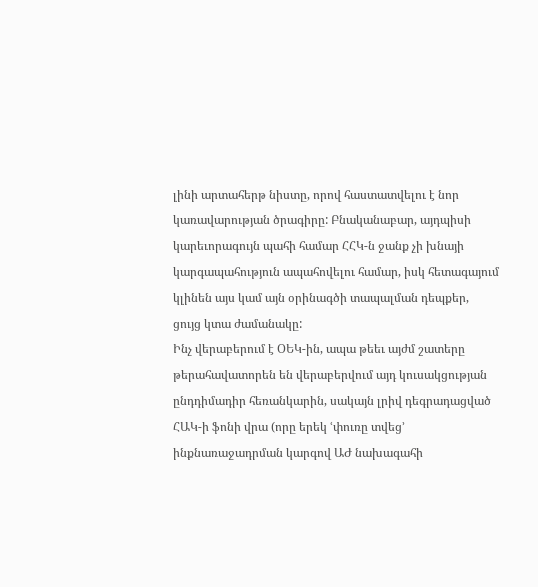լինի արտահերթ նիստը, որով հաստատվելու է նոր կառավարության ծրագիրը: Բնականաբար, այդպիսի կարեւորագույն պահի համար ՀՀԿ-ն ջանք չի խնայի կարգապահություն ապահովելու համար, իսկ հետագայում կլինեն այս կամ այն օրինագծի տապալման դեպքեր, ցույց կտա ժամանակը:
Ինչ վերաբերում է ՕԵԿ-ին, ապա թեեւ այժմ շատերը թերահավատորեն են վերաբերվում այդ կուսակցության ընդդիմադիր հեռանկարին, սակայն լրիվ դեգրադացված ՀԱԿ-ի ֆոնի վրա (որը երեկ ՙփուռը տվեց՚ ինքնառաջադրման կարգով ԱԺ նախագահի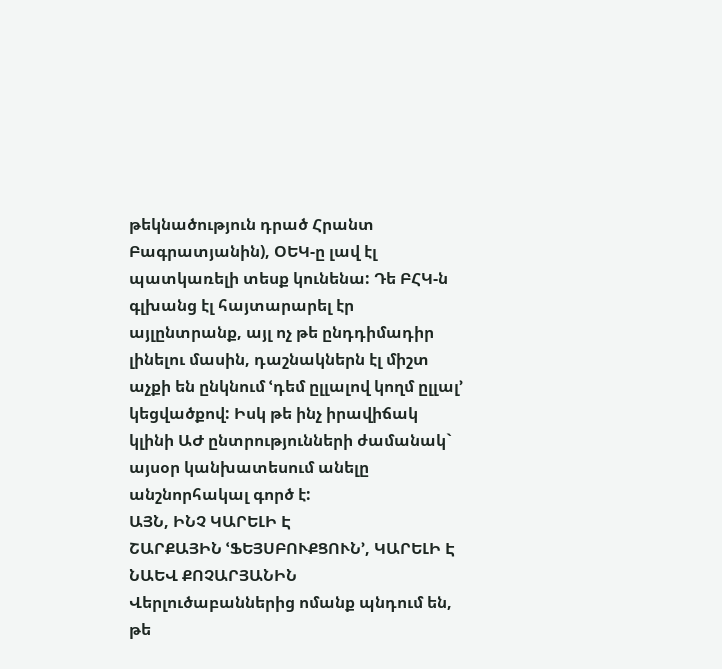թեկնածություն դրած Հրանտ Բագրատյանին), ՕԵԿ-ը լավ էլ պատկառելի տեսք կունենա: Դե ԲՀԿ-ն գլխանց էլ հայտարարել էր այլընտրանք, այլ ոչ թե ընդդիմադիր լինելու մասին, դաշնակներն էլ միշտ աչքի են ընկնում ՙդեմ ըլլալով կողմ ըլլալ՚ կեցվածքով: Իսկ թե ինչ իրավիճակ կլինի ԱԺ ընտրությունների ժամանակ` այսօր կանխատեսում անելը անշնորհակալ գործ է:
ԱՅՆ, ԻՆՉ ԿԱՐԵԼԻ Է
ՇԱՐՔԱՅԻՆ ՙՖԵՅՍԲՈՒՔՑՈՒՆ՚, ԿԱՐԵԼԻ Է ՆԱԵՎ ՔՈՉԱՐՅԱՆԻՆ
Վերլուծաբաններից ոմանք պնդում են, թե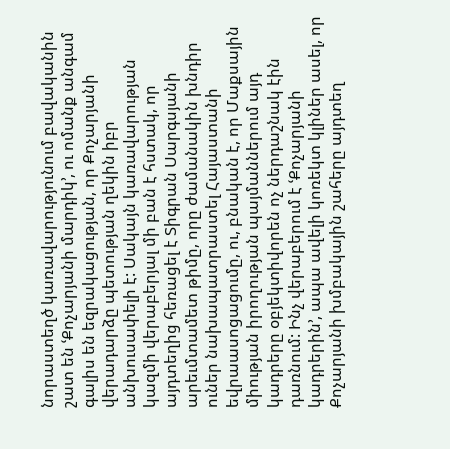նորաստեղծ կառավարությունում բավականին շատ են ՙՔոչարյանի մարդիկ՚, ու ոմանք անգամ գալիս են եզրակացության, որ Քոչարյանի վերադարձը պետության ղեկին իբր անխուսափելի է: Սակայն կառավարության կազմի վերաբերյալ մի բան է հստակ, որ այդտեղից հեռացել է Տիգրան Սարգսյանի արեւմտամետ թիմը, որը ժամանակին խնդիր ուներ նախապատրաստել Հայաստանի եվրաասոցացումը, ու, բնական է, որ Մաքսային միության իրողության պայմաններում այդ կադրերը օբյեկտիվորեն ոչ ներդաշնակ էին դառնում: Ինչ վերաբերում է ՙՔոչարյանի կադրերին՚, ապա ավելի կոռեկտ կլիներ ասել, որ Քոչարյանի խմբակային շահերը այդտեղ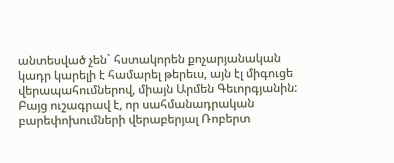անտեսված չեն` հստակորեն քոչարյանական կադր կարելի է համարել թերեւս, այն էլ միգուցե վերապահումներով, միայն Արմեն Գեւորգյանին:
Բայց ուշագրավ է, որ սահմանադրական բարեփոխումների վերաբերյալ Ռոբերտ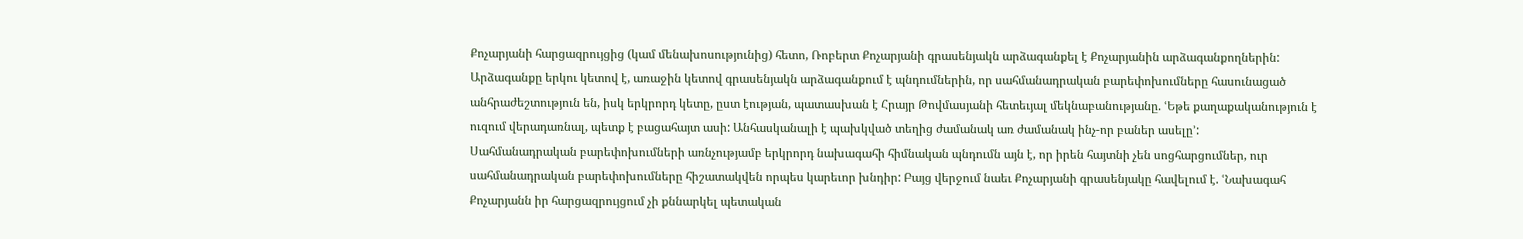Քոչարյանի հարցազրույցից (կամ մենախոսությունից) հետո, Ռոբերտ Քոչարյանի գրասենյակն արձագանքել է Քոչարյանին արձագանքողներին: Արձագանքը երկու կետով է, առաջին կետով գրասենյակն արձագանքում է պնդումներին, որ սահմանադրական բարեփոխումները հասունացած անհրաժեշտություն են, իսկ երկրորդ կետը, ըստ էության, պատասխան է Հրայր Թովմասյանի հետեւյալ մեկնաբանությանը. ՙԵթե քաղաքականություն է ուզում վերադառնալ, պետք է բացահայտ ասի: Անհասկանալի է պախկված տեղից ժամանակ առ ժամանակ ինչ-որ բաներ ասելը՚:
Սահմանադրական բարեփոխումների առնչությամբ երկրորդ նախագահի հիմնական պնդումն այն է, որ իրեն հայտնի չեն սոցհարցումներ, ուր սահմանադրական բարեփոխումները հիշատակվեն որպես կարեւոր խնդիր: Բայց վերջում նաեւ Քոչարյանի գրասենյակը հավելում է. ՙՆախագահ Քոչարյանն իր հարցազրույցում չի քննարկել պետական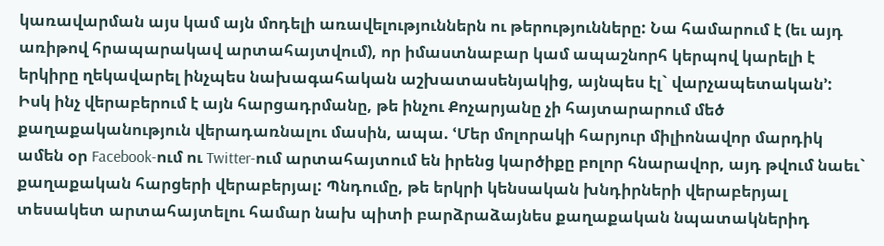կառավարման այս կամ այն մոդելի առավելություններն ու թերությունները: Նա համարում է (եւ այդ առիթով հրապարակավ արտահայտվում), որ իմաստնաբար կամ ապաշնորհ կերպով կարելի է երկիրը ղեկավարել ինչպես նախագահական աշխատասենյակից, այնպես էլ` վարչապետական՚:
Իսկ ինչ վերաբերում է այն հարցադրմանը, թե ինչու Քոչարյանը չի հայտարարում մեծ քաղաքականություն վերադառնալու մասին, ապա. ՙՄեր մոլորակի հարյուր միլիոնավոր մարդիկ ամեն օր Facebook-ում ու Twitter-ում արտահայտում են իրենց կարծիքը բոլոր հնարավոր, այդ թվում նաեւ` քաղաքական հարցերի վերաբերյալ: Պնդումը, թե երկրի կենսական խնդիրների վերաբերյալ տեսակետ արտահայտելու համար նախ պիտի բարձրաձայնես քաղաքական նպատակներիդ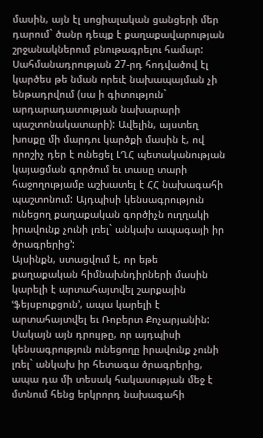մասին, այն էլ սոցիալական ցանցերի մեր դարում` ծանր դեպք է քաղաքավարության շրջանակներում բնութագրելու համար: Սահմանադրության 27-րդ հոդվածով էլ կարծես թե նման որեւէ նախապայման չի ենթադրվում (սա ի գիտություն` արդարադատության նախարարի պաշտոնակատարի): Ավելին, այստեղ խոսքը մի մարդու կարծքի մասին է, ով որոշիչ դեր է ունեցել ԼՂՀ պետականության կայացման գործում եւ տասը տարի հաջողությամբ աշխատել է ՀՀ նախագահի պաշտոնում: Այդպիսի կենսագրություն ունեցող քաղաքական գործիչն ուղղակի իրավունք չունի լռել` անկախ ապագայի իր ծրագրերից՚:
Այսինքն, ստացվում է, որ եթե քաղաքական հիմնախնդիրների մասին կարելի է արտահայտվել շարքային ՙֆեյսբուքցուն՚, ապա կարելի է արտահայտվել եւ Ռոբերտ Քոչարյանին: Սակայն այն դրույթը, որ այդպիսի կենսագրություն ունեցողը իրավունք չունի լռել` անկախ իր հետագա ծրագրերից, ապա դա մի տեսակ հակասության մեջ է մտնում հենց երկրորդ նախագահի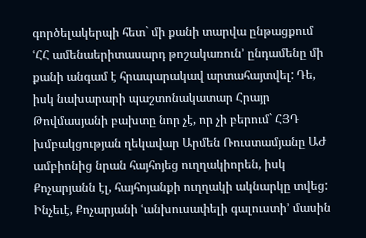գործելակերպի հետ` մի քանի տարվա ընթացքում ՙՀՀ ամենաերիտասարդ թոշակառուն՚ ընդամենը մի քանի անգամ է հրապարակավ արտահայտվել: Դե, իսկ նախարարի պաշտոնակատար Հրայր Թովմասյանի բախտը նոր չէ, որ չի բերում` ՀՅԴ խմբակցության ղեկավար Արմեն Ռուստամյանը ԱԺ ամբիոնից նրան հայհոյեց ուղղակիորեն, իսկ Քոչարյանն էլ, հայհոյանքի ուղղակի ակնարկը տվեց:
Ինչեւէ, Քոչարյանի ՙանխուսափելի գալուստի՚ մասին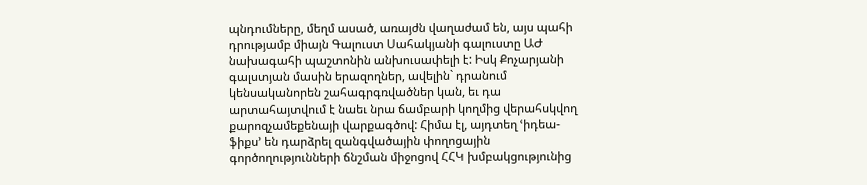պնդումները, մեղմ ասած, առայժն վաղաժամ են, այս պահի դրությամբ միայն Գալուստ Սահակյանի գալուստը ԱԺ նախագահի պաշտոնին անխուսափելի է: Իսկ Քոչարյանի գալստյան մասին երազողներ, ավելին` դրանում կենսականորեն շահագրգռվածներ կան, եւ դա արտահայտվում է նաեւ նրա ճամբարի կողմից վերահսկվող քարոզչամեքենայի վարքագծով: Հիմա էլ, այդտեղ ՙիդեա-ֆիքս՚ են դարձրել զանգվածային փողոցային գործողությունների ճնշման միջոցով ՀՀԿ խմբակցությունից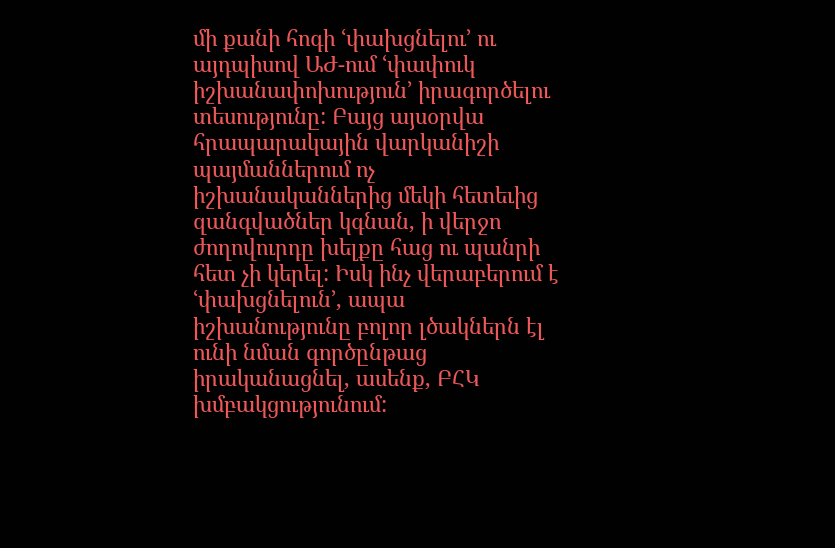մի քանի հոգի ՙփախցնելու՚ ու այդպիսով ԱԺ-ում ՙփափուկ իշխանափոխություն՚ իրագործելու տեսությունը: Բայց այսօրվա հրապարակային վարկանիշի պայմաններում ոչ իշխանականներից մեկի հետեւից զանգվածներ կգնան, ի վերջո ժողովուրդը խելքը հաց ու պանրի հետ չի կերել: Իսկ ինչ վերաբերում է ՙփախցնելուն՚, ապա իշխանությունը բոլոր լծակներն էլ ունի նման գործընթաց իրականացնել, ասենք, ԲՀԿ խմբակցությունում: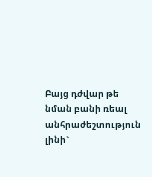Բայց դժվար թե նման բանի ռեալ անհրաժեշտություն լինի`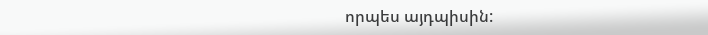որպես այդպիսին: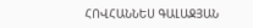ՀՈՎՀԱՆՆԵՍ ԳԱԼԱՋՅԱՆ